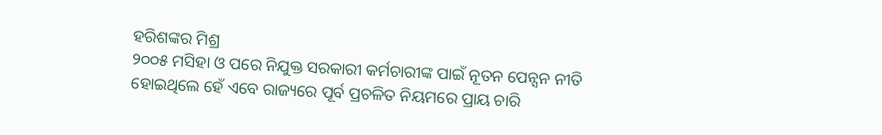ହରିଶଙ୍କର ମିଶ୍ର
୨୦୦୫ ମସିହା ଓ ପରେ ନିଯୁକ୍ତ ସରକାରୀ କର୍ମଚାରୀଙ୍କ ପାଇଁ ନୂତନ ପେନ୍ସନ ନୀତି ହୋଇଥିଲେ ହେଁ ଏବେ ରାଜ୍ୟରେ ପୂର୍ବ ପ୍ରଚଳିତ ନିୟମରେ ପ୍ରାୟ ଚାରି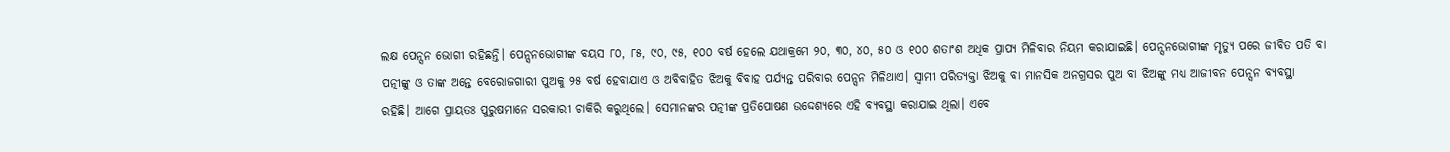ଲକ୍ଷ ପେନ୍ସନ ଭୋଗୀ ରହିଛନ୍ତି। ପେନ୍ସନଭୋଗୀଙ୍କ ବୟସ ୮୦, ୮୫, ୯୦, ୯୫, ୧୦୦ ବର୍ଷ ହେଲେ ଯଥାକ୍ରମେ ୨୦, ୩୦, ୪୦, ୫୦ ଓ ୧୦୦ ଶତାଂଶ ଅଧିକ ପ୍ରାପ୍ୟ ମିଳିବାର ନିୟମ କରାଯାଇଛି। ପେନ୍ସନଭୋଗୀଙ୍କ ମୃତ୍ୟୁ ପରେ ଜୀବିତ ପତି ବା ପତ୍ନୀଙ୍କୁ ଓ ତାଙ୍କ ଅନ୍ତେ ବେରୋଜଗାରୀ ପୁଅକୁ ୨୫ ବର୍ଷ ହେବାଯାଏ ଓ ଅବିବାହିତ ଝିଅକୁ ବିବାହ ପର୍ଯ୍ୟନ୍ତ ପରିବାର ପେନ୍ସନ ମିଳିଥାଏ। ସ୍ବାମୀ ପରିତ୍ୟକ୍ତା ଝିଅକୁ ବା ମାନସିକ ଅନଗ୍ରସର ପୁଅ ବା ଝିଅଙ୍କୁ ମଧ୍ୟ ଆଜୀବନ ପେନ୍ସନ ବ୍ୟବସ୍ଥା ରହିଛି। ଆଗେ ପ୍ରାୟତଃ ପୁରୁଷମାନେ ସରକାରୀ ଚାକିରି କରୁଥିଲେ। ସେମାନଙ୍କର ପତ୍ନୀଙ୍କ ପ୍ରତିପୋଷଣ ଉଦ୍ଦେଶ୍ୟରେ ଏହି ବ୍ୟବସ୍ଥା କରାଯାଇ ଥିଲା। ଏବେ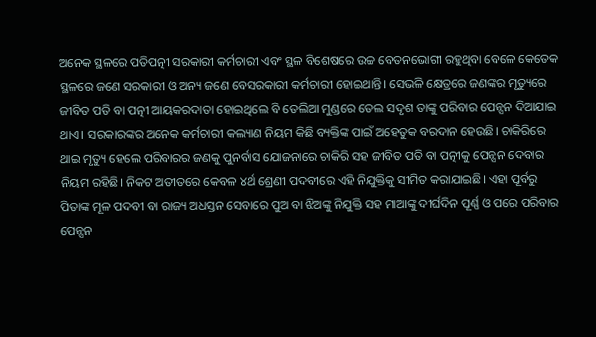ଅନେକ ସ୍ଥଳରେ ପତିପତ୍ନୀ ସରକାରୀ କର୍ମଚାରୀ ଏବଂ ସ୍ଥଳ ବିଶେଷରେ ଉଚ୍ଚ ବେତନଭୋଗୀ ରହୁଥିବା ବେଳେ କେତେକ ସ୍ଥଳରେ ଜଣେ ସରକାରୀ ଓ ଅନ୍ୟ ଜଣେ ବେସରକାରୀ କର୍ମଚାରୀ ହୋଇଥାନ୍ତି। ସେଭଳି କ୍ଷେତ୍ରରେ ଜଣଙ୍କର ମୃତ୍ୟୁରେ ଜୀବିତ ପତି ବା ପତ୍ନୀ ଆୟକରଦାତା ହୋଇଥିଲେ ବି ତେଲିଆ ମୁଣ୍ଡରେ ତେଲ ସଦୃଶ ତାଙ୍କୁ ପରିବାର ପେନ୍ସନ ଦିଆଯାଇ ଥାଏ। ସରକାରଙ୍କର ଅନେକ କର୍ମଚାରୀ କଲ୍ୟାଣ ନିୟମ କିଛି ବ୍ୟକ୍ତିଙ୍କ ପାଇଁ ଅହେତୁକ ବରଦାନ ହେଉଛି। ଚାକିରିରେ ଥାଇ ମୃତ୍ୟୁ ହେଲେ ପରିବାରର ଜଣକୁ ପୁନର୍ବାସ ଯୋଜନାରେ ଚାକିରି ସହ ଜୀବିତ ପତି ବା ପତ୍ନୀକୁ ପେନ୍ସନ ଦେବାର ନିୟମ ରହିଛି। ନିକଟ ଅତୀତରେ କେବଳ ୪ର୍ଥ ଶ୍ରେଣୀ ପଦବୀରେ ଏହି ନିଯୁକ୍ତିକୁ ସୀମିତ କରାଯାଇଛି। ଏହା ପୂର୍ବରୁ ପିତାଙ୍କ ମୂଳ ପଦବୀ ବା ରାଜ୍ୟ ଅଧସ୍ତନ ସେବାରେ ପୁଅ ବା ଝିଅଙ୍କୁ ନିଯୁକ୍ତି ସହ ମାଆଙ୍କୁ ଦୀର୍ଘଦିନ ପୂର୍ଣ୍ଣ ଓ ପରେ ପରିବାର ପେନ୍ସନ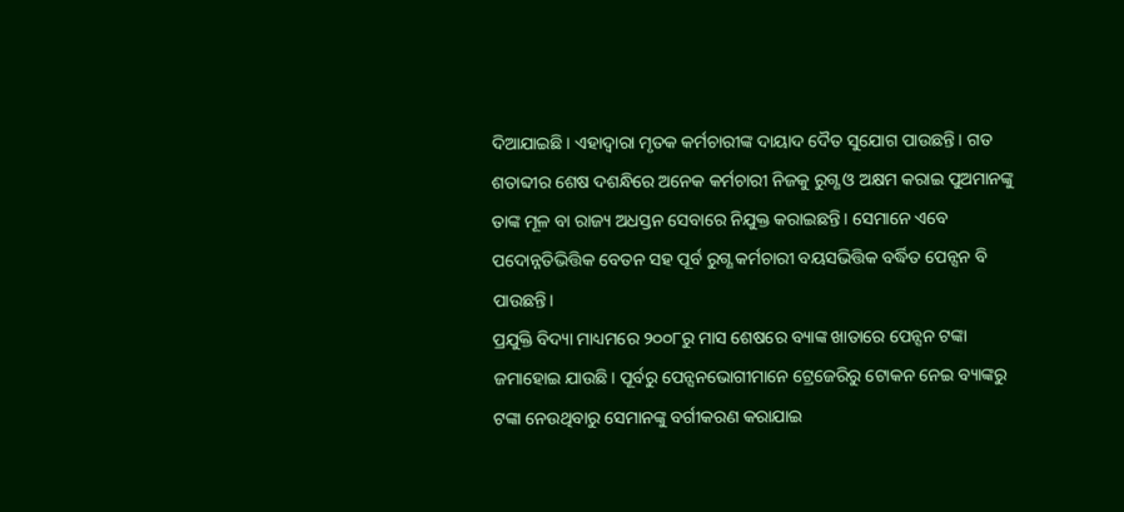ଦିଆଯାଇଛି। ଏହାଦ୍ବାରା ମୃତକ କର୍ମଚାରୀଙ୍କ ଦାୟାଦ ଦୈତ ସୁଯୋଗ ପାଉଛନ୍ତି। ଗତ ଶତାବ୍ଦୀର ଶେଷ ଦଶନ୍ଧିରେ ଅନେକ କର୍ମଚାରୀ ନିଜକୁ ରୁଗ୍ଣ ଓ ଅକ୍ଷମ କରାଇ ପୁଅମାନଙ୍କୁ ତାଙ୍କ ମୂଳ ବା ରାଜ୍ୟ ଅଧସ୍ତନ ସେବାରେ ନିଯୁକ୍ତ କରାଇଛନ୍ତି। ସେମାନେ ଏବେ ପଦୋନ୍ନତିଭିତ୍ତିକ ବେତନ ସହ ପୂର୍ବ ରୁଗ୍ଣ କର୍ମଚାରୀ ବୟସଭିତ୍ତିକ ବର୍ଦ୍ଧିତ ପେନ୍ସନ ବି ପାଉଛନ୍ତି।
ପ୍ରଯୁକ୍ତି ବିଦ୍ୟା ମାଧ୍ୟମରେ ୨୦୦୮ରୁ ମାସ ଶେଷରେ ବ୍ୟାଙ୍କ ଖାତାରେ ପେନ୍ସନ ଟଙ୍କା ଜମାହୋଇ ଯାଉଛି। ପୂର୍ବରୁ ପେନ୍ସନଭୋଗୀମାନେ ଟ୍ରେଜେରିରୁ ଟୋକନ ନେଇ ବ୍ୟାଙ୍କରୁ ଟଙ୍କା ନେଉଥିବାରୁ ସେମାନଙ୍କୁ ବର୍ଗୀକରଣ କରାଯାଇ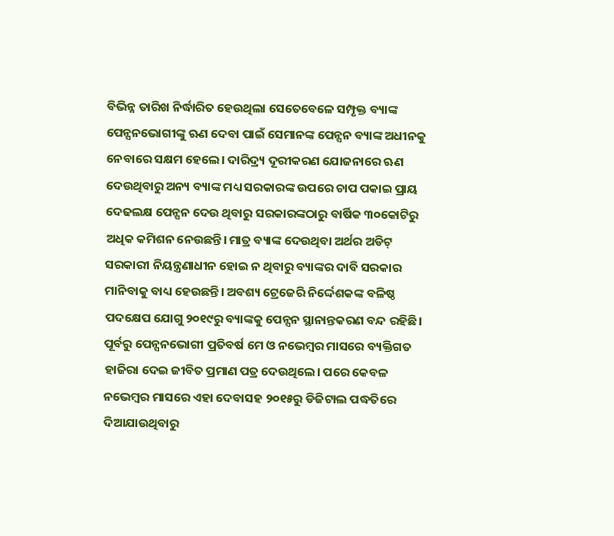ବିଭିନ୍ନ ତାରିଖ ନିର୍ଦ୍ଧାରିତ ହେଉଥିଲା ସେତେବେଳେ ସମ୍ପୃକ୍ତ ବ୍ୟାଙ୍କ ପେନ୍ସନଭୋଗୀଙ୍କୁ ଋଣ ଦେବା ପାଇଁ ସେମାନଙ୍କ ପେନ୍ସନ ବ୍ୟାଙ୍କ ଅଧୀନକୁ ନେବାରେ ସକ୍ଷମ ହେଲେ। ଦାରିଦ୍ର୍ୟ ଦୂରୀକରଣ ଯୋଜନାରେ ଋଣ ଦେଉଥିବାରୁ ଅନ୍ୟ ବ୍ୟାଙ୍କ ମଧ୍ୟ ସରକାରଙ୍କ ଉପରେ ଚାପ ପକାଇ ପ୍ରାୟ ଦେଢଲକ୍ଷ ପେନ୍ସନ ଦେଉ ଥିବାରୁ ସରକାରଙ୍କଠାରୁ ବାର୍ଷିକ ୩୦କୋଟିରୁ ଅଧିକ କମିଶନ ନେଉଛନ୍ତି। ମାତ୍ର ବ୍ୟାଙ୍କ ଦେଉଥିବା ଅର୍ଥର ଅଡିଟ୍ ସରକାରୀ ନିୟନ୍ତ୍ରଣାଧୀନ ହୋଇ ନ ଥିବାରୁ ବ୍ୟାଙ୍କର ଦାବି ସରକାର ମାନିବାକୁ ବାଧ୍ୟ ହେଉଛନ୍ତି। ଅବଶ୍ୟ ଟ୍ରେଜେରି ନିର୍ଦ୍ଦେଶକଙ୍କ ବଳିଷ୍ଠ ପଦକ୍ଷେପ ଯୋଗୁ ୨୦୧୯ରୁ ବ୍ୟାଙ୍କକୁ ପେନ୍ସନ ସ୍ଥାନାନ୍ତକରଣ ବନ୍ଦ ରହିଛି।
ପୂର୍ବରୁ ପେନ୍ସନଭୋଗୀ ପ୍ରତିବର୍ଷ ମେ ଓ ନଭେମ୍ବର ମାସରେ ବ୍ୟକ୍ତିଗତ ହାଜିରା ଦେଇ ଜୀବିତ ପ୍ରମାଣ ପତ୍ର ଦେଉଥିଲେ। ପରେ କେବଳ ନଭେମ୍ବର ମାସରେ ଏହା ଦେବାସହ ୨୦୧୫ରୁ ଡିଜିଟାଲ ପଦ୍ଧତିରେ ଦିଆଯାଉଥିବାରୁ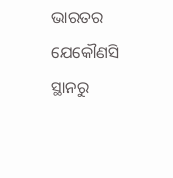ଭାରତର ଯେକୌଣସି ସ୍ଥାନରୁ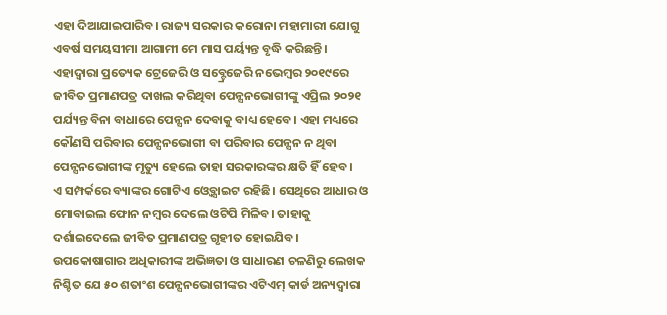ଏହା ଦିଆଯାଇପାରିବ। ରାଜ୍ୟ ସରକାର କରୋନା ମହାମାରୀ ଯୋଗୁ ଏବର୍ଷ ସମୟସୀମା ଆଗାମୀ ମେ ମାସ ପର୍ୟ୍ୟନ୍ତ ବୃଦ୍ଧି କରିଛନ୍ତି। ଏହାଦ୍ବାରା ପ୍ରତ୍ୟେକ ଟ୍ରେଜେରି ଓ ସବ୍ଟ୍ରେଜେରି ନଭେମ୍ବର ୨୦୧୯ରେ ଜୀବିତ ପ୍ରମାଣପତ୍ର ଦାଖଲ କରିଥିବା ପେନ୍ସନଭୋଗୀଙ୍କୁ ଏପ୍ରିଲ ୨୦୨୧ ପର୍ଯ୍ୟନ୍ତ ବିନା ବାଧାରେ ପେନ୍ସନ ଦେବାକୁ ବାଧ୍ୟ ହେବେ। ଏହା ମଧ୍ୟରେ କୌଣସି ପରିବାର ପେନ୍ସନଭୋଗୀ ବା ପରିବାର ପେନ୍ସନ ନ ଥିବା ପେନ୍ସନଭୋଗୀଙ୍କ ମୃତ୍ୟୁ ହେଲେ ତାହା ସରକାରଙ୍କର କ୍ଷତି ହିଁ ହେବ।
ଏ ସମ୍ପର୍କରେ ବ୍ୟାଙ୍କର ଗୋଟିଏ ଓ୍ବେବ୍ସାଇଟ ରହିଛି। ସେଥିରେ ଆଧାର ଓ ମୋବାଇଲ ଫୋନ ନମ୍ବର ଦେଲେ ଓଟିପି ମିଳିବ। ତାହାକୁ ଦର୍ଶାଇଦେଲେ ଜୀବିତ ପ୍ରମାଣପତ୍ର ଗୃହୀତ ହୋଇଯିବ। ଉପକୋଷାଗାର ଅଧିକାରୀଙ୍କ ଅଭିଜ୍ଞତା ଓ ସାଧାରଣ ଚଳଣିରୁ ଲେଖକ ନିଶ୍ଚିତ ଯେ ୫୦ ଶତାଂଶ ପେନ୍ସନଭୋଗୀଙ୍କର ଏଟିଏମ୍ କାର୍ଡ ଅନ୍ୟଦ୍ବାରା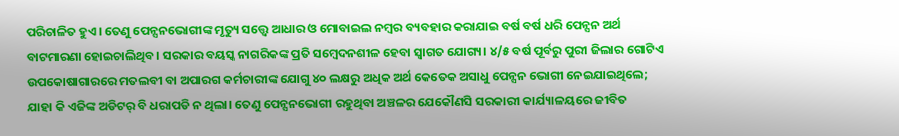ପରିଚାଳିତ ହୁଏ। ତେଣୁ ପେନ୍ସନଭୋଗୀଙ୍କ ମୃତ୍ୟୁ ସତ୍ତ୍ୱେ ଆଧାର ଓ ମୋବାଇଲ ନମ୍ବର ବ୍ୟବହାର କରାଯାଇ ବର୍ଷ ବର୍ଷ ଧରି ପେନ୍ସନ ଅର୍ଥ ବାଟମାରଣା ହୋଇଚାଲିଥିବ। ସରକାର ବୟସ୍କ ନାଗରିକଙ୍କ ପ୍ରତି ସମ୍ବେଦନଶୀଳ ହେବା ସ୍ବାଗତ ଯୋଗ୍ୟ। ୪/୫ ବର୍ଷ ପୂର୍ବରୁ ପୁରୀ ଜିଲାର ଗୋଟିଏ ଉପକୋଷାଗାରରେ ମତଲବୀ ବା ଅପାରଗ କର୍ମଚାରୀଙ୍କ ଯୋଗୁ ୪୦ ଲକ୍ଷରୁ ଅଧିକ ଅର୍ଥ କେତେକ ଅସାଧୁ ପେନ୍ସନ ଭୋଗୀ ନେଇଯାଇଥିଲେ; ଯାହା କି ଏଜିଙ୍କ ଅଡିଟର୍ ବି ଧରାପଡି ନ ଥିଲା। ତେଣୁ ପେନ୍ସନଭୋଗୀ ରହୁଥିବା ଅଞ୍ଚଳର ଯେକୌଣସି ସରକାରୀ କାର୍ଯ୍ୟାଳୟରେ ଜୀବିତ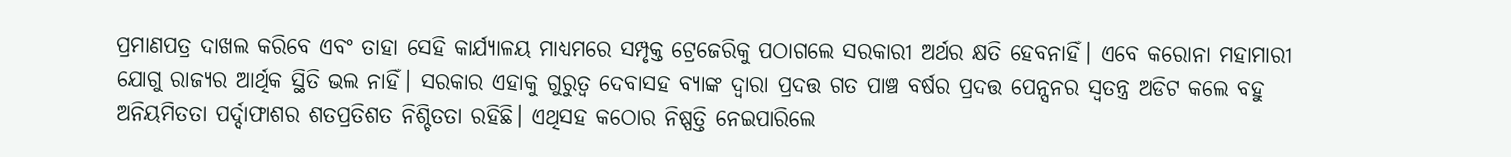ପ୍ରମାଣପତ୍ର ଦାଖଲ କରିବେ ଏବଂ ତାହା ସେହି କାର୍ଯ୍ୟାଳୟ ମାଧ୍ୟମରେ ସମ୍ପୃକ୍ତ ଟ୍ରେଜେରିକୁ ପଠାଗଲେ ସରକାରୀ ଅର୍ଥର କ୍ଷତି ହେବନାହିଁ। ଏବେ କରୋନା ମହାମାରୀ ଯୋଗୁ ରାଜ୍ୟର ଆର୍ଥିକ ସ୍ଥିତି ଭଲ ନାହିଁ। ସରକାର ଏହାକୁ ଗୁରୁତ୍ୱ ଦେବାସହ ବ୍ୟାଙ୍କ ଦ୍ବାରା ପ୍ରଦତ୍ତ ଗତ ପାଞ୍ଚ ବର୍ଷର ପ୍ରଦତ୍ତ ପେନ୍ସନର ସ୍ବତନ୍ତ୍ର ଅଡିଟ କଲେ ବହୁ ଅନିୟମିତତା ପର୍ଦ୍ଦାଫାଶର ଶତପ୍ରତିଶତ ନିଶ୍ଚିତତା ରହିଛି। ଏଥିସହ କଠୋର ନିଷ୍ପତ୍ତି ନେଇପାରିଲେ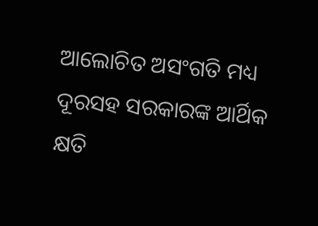ଆଲୋଚିତ ଅସଂଗତି ମଧ୍ୟ ଦୂରସହ ସରକାରଙ୍କ ଆର୍ଥିକ କ୍ଷତି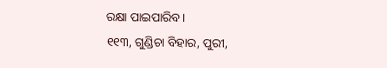ରକ୍ଷା ପାଇପାରିବ।
୧୧୩, ଗୁଣ୍ଡିଚା ବିହାର, ପୁରୀ,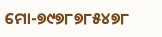ମୋ-୭୯୭୮୭୮୫୪୭୮